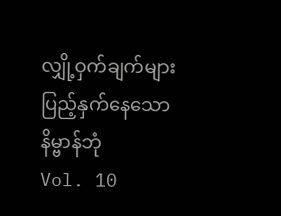လျှို့ဝှက်ချက်များပြည့်နှက်နေသော နိမ္ဗာန်ဘုံ
Vol. 10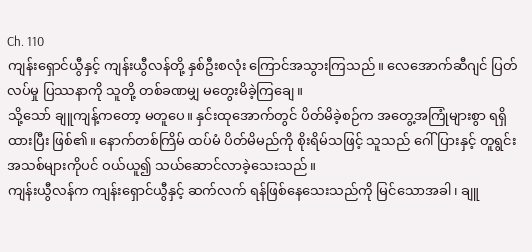Ch. 110
ကျန်းရှောင်ယွီနှင့် ကျန်းယွီလန်တို့ နှစ်ဦးစလုံး ကြောင်အသွားကြသည်။ လေအောက်ဆီဂျင် ပြတ်လပ်မှု ပြဿနာကို သူတို့ တစ်ခဏမျှ မတွေးမိခဲ့ကြချေ။
သို့သော် ချူကျန့်ကတော့ မတူပေ။ နှင်းထုအောက်တွင် ပိတ်မိခဲ့စဉ်က အတွေ့အကြုံများစွာ ရရှိထားပြီး ဖြစ်၏။ နောက်တစ်ကြိမ် ထပ်မံ ပိတ်မိမည်ကို စိုးရိမ်သဖြင့် သူသည် ဂေါ်ပြားနှင့် တူရွင်း အသစ်များကိုပင် ဝယ်ယူ၍ သယ်ဆောင်လာခဲ့သေးသည်။
ကျန်းယွီလန်က ကျန်းရှောင်ယွီနှင့် ဆက်လက် ရန်ဖြစ်နေသေးသည်ကို မြင်သောအခါ၊ ချူ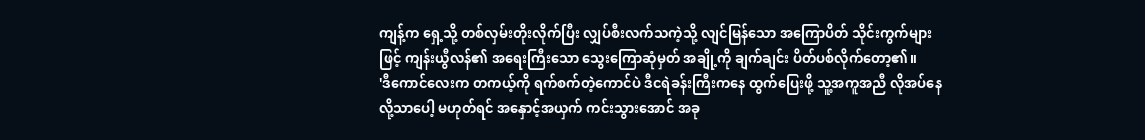ကျန့်က ရှေ့သို့ တစ်လှမ်းတိုးလိုက်ပြီး လျှပ်စီးလက်သကဲ့သို့ လျင်မြန်သော အကြောပိတ် သိုင်းကွက်များဖြင့် ကျန်းယွီလန်၏ အရေးကြီးသော သွေးကြောဆုံမှတ် အချို့ကို ချက်ချင်း ပိတ်ပစ်လိုက်တော့၏။
'ဒီကောင်လေးက တကယ့်ကို ရက်စက်တဲ့ကောင်ပဲ ဒီငရဲခန်းကြီးကနေ ထွက်ပြေးဖို့ သူ့အကူအညီ လိုအပ်နေလို့သာပေါ့ မဟုတ်ရင် အနှောင့်အယှက် ကင်းသွားအောင် အခု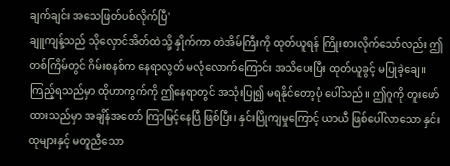ချက်ချင်း အသေဖြတ်ပစ်လိုက်ပြီ'
ချူကျန့်သည် သိုလှောင်အိတ်ထဲသို့ နှိုက်ကာ တဲအိမ်ကြီးကို ထုတ်ယူရန် ကြိုးစားလိုက်သော်လည်း ဤတစ်ကြိမ်တွင် ဂိမ်းစနစ်က နေရာလွတ် မလုံလောက်ကြောင်း အသိပေးပြီး ထုတ်ယူခွင့် မပြုခဲ့ချေ။
ကြည့်ရသည်မှာ ထိုဟာကွက်ကို ဤနေရာတွင် အသုံးပြု၍ မရနိုင်တော့ပုံ ပေါ်သည်။ ဤဂူကို တူးဖော်ထားသည်မှာ အချိန်အတော် ကြာမြင့်နေပြီ ဖြစ်ပြီး၊ နှင်းပြိုကျမှုကြောင့် ယာယီ ဖြစ်ပေါ်လာသော နှင်းထုများနှင့် မတူညီသော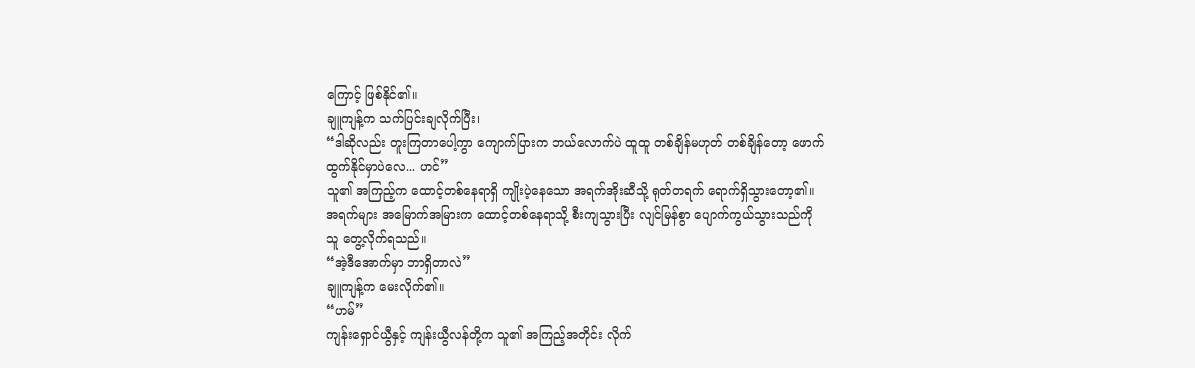ကြောင့် ဖြစ်နိုင်၏။
ချူကျန့်က သက်ပြင်းချလိုက်ပြီး၊
“ဒါဆိုလည်း တူးကြတာပေါ့ကွာ ကျောက်ပြားက ဘယ်လောက်ပဲ ထူထူ တစ်ချိန်မဟုတ် တစ်ချိန်တော့ ဖောက်ထွက်နိုင်မှာပဲလေ... ဟင်”
သူ၏ အကြည့်က ထောင့်တစ်နေရာရှိ ကျိုးပဲ့နေသော အရက်အိုးဆီသို့ ရုတ်တရက် ရောက်ရှိသွားတော့၏။
အရက်များ အမြောက်အမြားက ထောင့်တစ်နေရာသို့ စီးကျသွားပြီး လျင်မြန်စွာ ပျောက်ကွယ်သွားသည်ကို သူ တွေ့လိုက်ရသည်။
“အဲ့ဒီအောက်မှာ ဘာရှိတာလဲ”
ချူကျန့်က မေးလိုက်၏။
“ဟမ်”
ကျန်းရှောင်ယွီနှင့် ကျန်းယွီလန်တို့က သူ၏ အကြည့်အတိုင်း လိုက်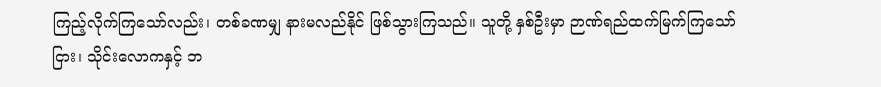ကြည့်လိုက်ကြသော်လည်း၊ တစ်ခဏမျှ နားမလည်နိုင် ဖြစ်သွားကြသည်။ သူတို့ နှစ်ဦးမှာ ဉာဏ်ရည်ထက်မြက်ကြသော်ငြား၊ သိုင်းလောကနှင့် ဘ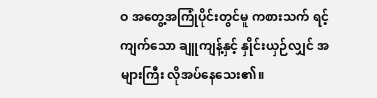ဝ အတွေ့အကြုံပိုင်းတွင်မူ ကစားသက် ရင့်ကျက်သော ချူကျန့်နှင့် နှိုင်းယှဉ်လျှင် အများကြီး လိုအပ်နေသေး၏။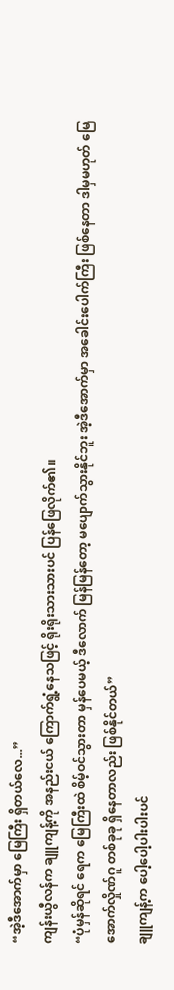“အဲ့ဒီအောက်မှာ မြေကြီး ရှိတယ်လေ...”
ကျန်းယွီလန်က ချူကျန့်ကို အနည်းငယ် ကြောက်ရွံ့နေသဖြင့် ရိုးရိုးသားသားပင် ပြန်ဖြေလိုက်၏။
“ပုံမှန်ဆိုရင် ရေက မြေကြီးထဲ စိမ့်ဝင်သွားတာ မှန်ပေမယ့် ဒီလောက် မြန်မြန်တော့ မပျောက်သွားနိုင်ဘူး အဲ့ဒီအောက်မှာ အခေါင်းပေါက်ကြီး ဖြစ်နေတာ ဒါမှမဟုတ် မြေအောက်လှိုဏ်ဂူ တစ်ခုခု ရှိနေတာလည်း ဖြစ်နိုင်တယ်”
ချူကျန့်က ပေါ့ပေါ့ပါးပါးပင်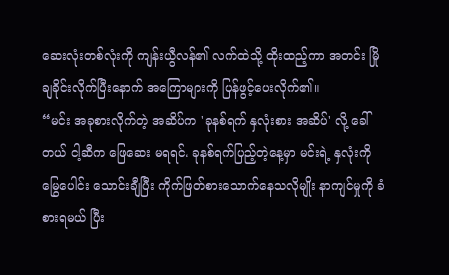ဆေးလုံးတစ်လုံးကို ကျန်းယွီလန်၏ လက်ထဲသို့ ထိုးထည့်ကာ အတင်း မြိုချခိုင်းလိုက်ပြီးနောက် အကြောများကို ပြန်ဖွင့်ပေးလိုက်၏။
“မင်း အခုစားလိုက်တဲ့ အဆိပ်က 'ခုနစ်ရက် နှလုံးစား အဆိပ်' လို့ ခေါ်တယ် ငါ့ဆီက ဖြေဆေး မရရင်، ခုနစ်ရက်ပြည့်တဲ့နေ့မှာ မင်းရဲ့ နှလုံးကို မြွေပေါင်း သောင်းချီပြီး ကိုက်ဖြတ်စားသောက်နေသလိုမျိုး နာကျင်မှုကို ခံစားရမယ် ပြီး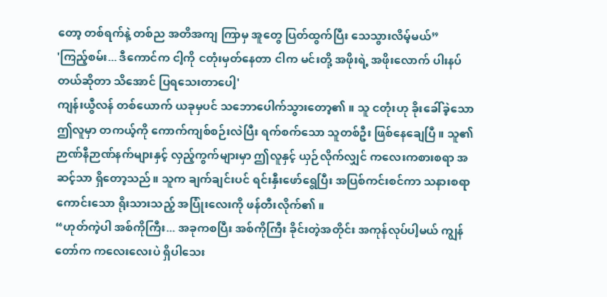တော့ တစ်ရက်နဲ့ တစ်ည အတိအကျ ကြာမှ အူတွေ ပြတ်ထွက်ပြီး သေသွားလိမ့်မယ်”
'ကြည့်စမ်း... ဒီကောင်က ငါ့ကို ငတုံးမှတ်နေတာ ငါက မင်းတို့ အဖိုးရဲ့ အဖိုးလောက် ပါးနပ်တယ်ဆိုတာ သိအောင် ပြရသေးတာပေါ့'
ကျန်းယွီလန် တစ်ယောက် ယခုမှပင် သဘောပေါက်သွားတော့၏။ သူ ငတုံးဟု ခိုးခေါ်ခဲ့သော ဤလူမှာ တကယ့်ကို ကောက်ကျစ်စဉ်းလဲပြီး ရက်စက်သော သူတစ်ဦး ဖြစ်နေချေပြီ။ သူ၏ ဉာဏ်နီဉာဏ်နက်များနှင့် လှည့်ကွက်များမှာ ဤလူနှင့် ယှဉ်လိုက်လျှင် ကလေးကစားစရာ အဆင့်သာ ရှိတော့သည်။ သူက ချက်ချင်းပင် ရင်းနှီးဖော်ရွေပြီး အပြစ်ကင်းစင်ကာ သနားစရာကောင်းသော ရိုးသားသည့် အပြုံးလေးကို ဖန်တီးလိုက်၏။
“ဟုတ်ကဲ့ပါ အစ်ကိုကြီး... အခုကစပြီး အစ်ကိုကြီး ခိုင်းတဲ့အတိုင်း အကုန်လုပ်ပါ့မယ် ကျွန်တော်က ကလေးလေးပဲ ရှိပါသေး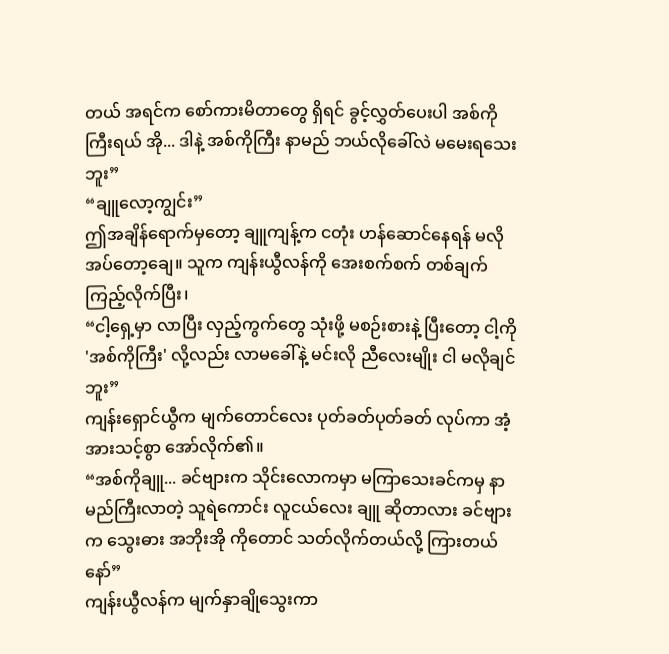တယ် အရင်က စော်ကားမိတာတွေ ရှိရင် ခွင့်လွှတ်ပေးပါ အစ်ကိုကြီးရယ် အို... ဒါနဲ့ အစ်ကိုကြီး နာမည် ဘယ်လိုခေါ်လဲ မမေးရသေးဘူး”
“ချူလော့ကျွင်း”
ဤအချိန်ရောက်မှတော့ ချူကျန့်က ငတုံး ဟန်ဆောင်နေရန် မလိုအပ်တော့ချေ။ သူက ကျန်းယွီလန်ကို အေးစက်စက် တစ်ချက် ကြည့်လိုက်ပြီး၊
“ငါ့ရှေ့မှာ လာပြီး လှည့်ကွက်တွေ သုံးဖို့ မစဉ်းစားနဲ့ ပြီးတော့ ငါ့ကို 'အစ်ကိုကြီး' လို့လည်း လာမခေါ်နဲ့ မင်းလို ညီလေးမျိုး ငါ မလိုချင်ဘူး”
ကျန်းရှောင်ယွီက မျက်တောင်လေး ပုတ်ခတ်ပုတ်ခတ် လုပ်ကာ အံ့အားသင့်စွာ အော်လိုက်၏။
“အစ်ကိုချူ... ခင်ဗျားက သိုင်းလောကမှာ မကြာသေးခင်ကမှ နာမည်ကြီးလာတဲ့ သူရဲကောင်း လူငယ်လေး ချူ ဆိုတာလား ခင်ဗျားက သွေးဓား အဘိုးအို ကိုတောင် သတ်လိုက်တယ်လို့ ကြားတယ်နော်”
ကျန်းယွီလန်က မျက်နှာချိုသွေးကာ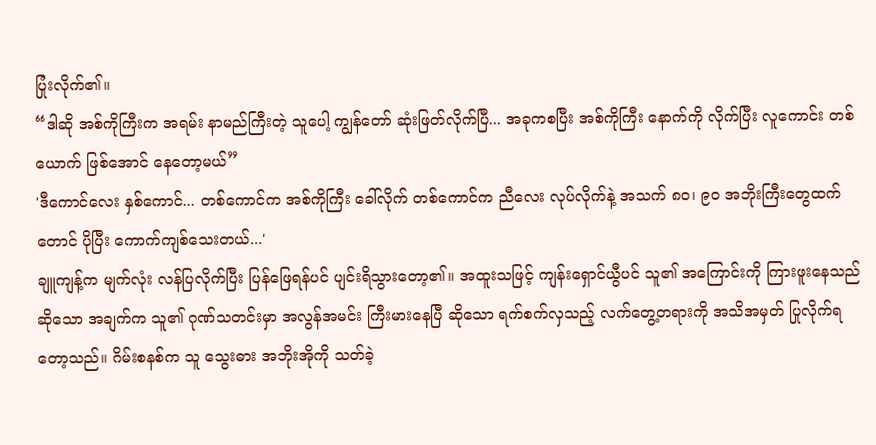ပြုံးလိုက်၏။
“ဒါဆို အစ်ကိုကြီးက အရမ်း နာမည်ကြီးတဲ့ သူပေါ့ ကျွန်တော် ဆုံးဖြတ်လိုက်ပြီ... အခုကစပြီး အစ်ကိုကြီး နောက်ကို လိုက်ပြီး လူကောင်း တစ်ယောက် ဖြစ်အောင် နေတော့မယ်”
'ဒီကောင်လေး နှစ်ကောင်... တစ်ကောင်က အစ်ကိုကြီး ခေါ်လိုက် တစ်ကောင်က ညီလေး လုပ်လိုက်နဲ့ အသက် ၈၀၊ ၉၀ အဘိုးကြီးတွေထက်တောင် ပိုပြီး ကောက်ကျစ်သေးတယ်...'
ချူကျန့်က မျက်လုံး လန်ပြလိုက်ပြီး ပြန်ဖြေရန်ပင် ပျင်းရိသွားတော့၏။ အထူးသဖြင့် ကျန်းရှောင်ယွီပင် သူ၏ အကြောင်းကို ကြားဖူးနေသည် ဆိုသော အချက်က သူ၏ ဂုဏ်သတင်းမှာ အလွန်အမင်း ကြီးမားနေပြီ ဆိုသော ရက်စက်လှသည့် လက်တွေ့တရားကို အသိအမှတ် ပြုလိုက်ရတော့သည်။ ဂိမ်းစနစ်က သူ သွေးဓား အဘိုးအိုကို သတ်ခဲ့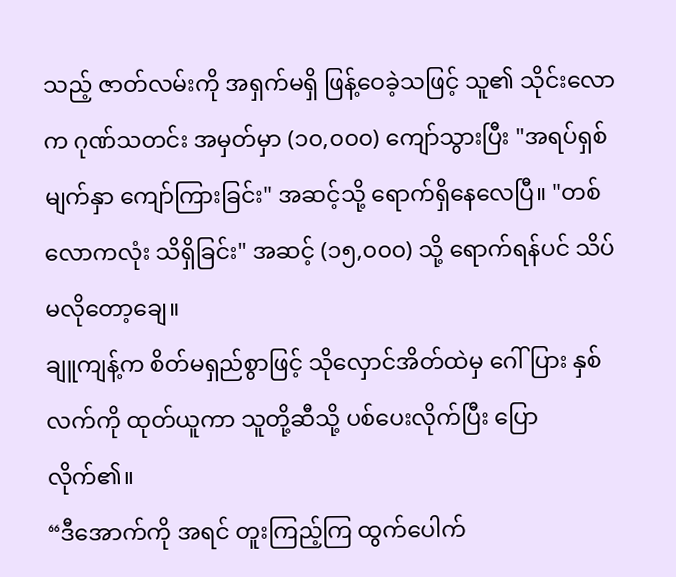သည့် ဇာတ်လမ်းကို အရှက်မရှိ ဖြန့်ဝေခဲ့သဖြင့် သူ၏ သိုင်းလောက ဂုဏ်သတင်း အမှတ်မှာ (၁၀,၀၀၀) ကျော်သွားပြီး "အရပ်ရှစ်မျက်နှာ ကျော်ကြားခြင်း" အဆင့်သို့ ရောက်ရှိနေလေပြီ။ "တစ်လောကလုံး သိရှိခြင်း" အဆင့် (၁၅,၀၀၀) သို့ ရောက်ရန်ပင် သိပ်မလိုတော့ချေ။
ချူကျန့်က စိတ်မရှည်စွာဖြင့် သိုလှောင်အိတ်ထဲမှ ဂေါ်ပြား နှစ်လက်ကို ထုတ်ယူကာ သူတို့ဆီသို့ ပစ်ပေးလိုက်ပြီး ပြောလိုက်၏။
“ဒီအောက်ကို အရင် တူးကြည့်ကြ ထွက်ပေါက်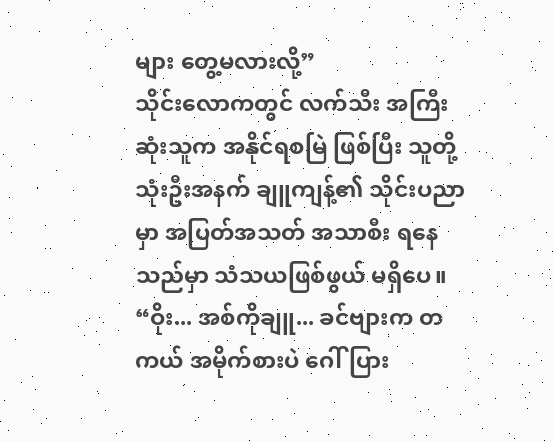များ တွေ့မလားလို့”
သိုင်းလောကတွင် လက်သီး အကြီးဆုံးသူက အနိုင်ရစမြဲ ဖြစ်ပြီး သူတို့ သုံးဦးအနက် ချူကျန့်၏ သိုင်းပညာမှာ အပြတ်အသတ် အသာစီး ရနေသည်မှာ သံသယဖြစ်ဖွယ် မရှိပေ။
“ဝိုး... အစ်ကိုချူ... ခင်ဗျားက တကယ် အမိုက်စားပဲ ဂေါ်ပြား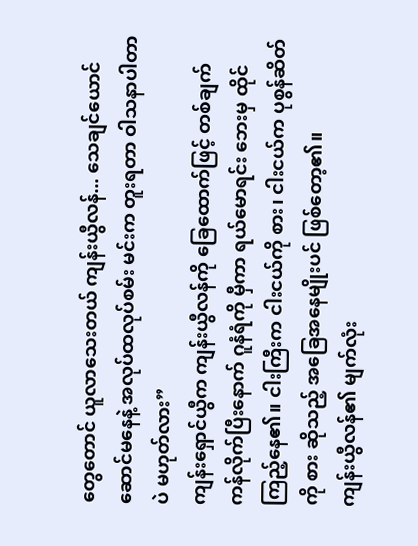တွေတောင် ယူလာသေးတယ် ကျန်းယွီလန်... သေချင်ယောင် ဆောင်မနေနဲ့ အလုပ်ထလုပ်စမ်း မင်းက တူးရတာ ဝါသနာပါတာပဲ မဟုတ်လား”
ကျန်းရှောင်ယွီက ကျန်းယွီလန်ကို ခြေထောက်ဖြင့် တစ်ချက် ကန်လိုက်ပြီးနောက် ဂူနံရံကို မှီကာ ရယ်မောရင်း ဘေးမှ ထိုင်ကြည့်နေ၏။ ငါးကြီးက ငါးငယ်ကို စား၊ ငါးငယ်က ပုစွန်ဆိတ်ကို စား ဆိုသည့် အခြေအနေမျိုးပင် ဖြစ်တော့၏။
ကျန်းယွီလန်၏ မျက်လုံး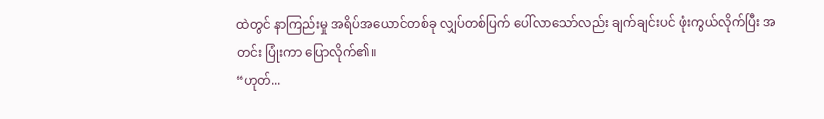ထဲတွင် နာကြည်းမှု အရိပ်အယောင်တစ်ခု လျှပ်တစ်ပြက် ပေါ်လာသော်လည်း ချက်ချင်းပင် ဖုံးကွယ်လိုက်ပြီး အတင်း ပြုံးကာ ပြောလိုက်၏။
“ဟုတ်...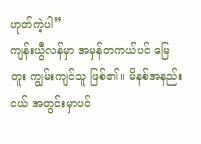ဟုတ်ကဲ့ပါ”
ကျန်းယွီလန်မှာ အမှန်တကယ်ပင် မြေတူး ကျွမ်းကျင်သူ ဖြစ်၏။ မိနစ်အနည်းငယ် အတွင်းမှာပင်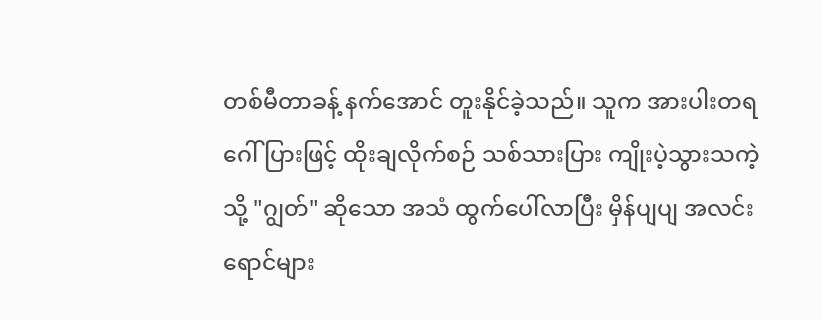တစ်မီတာခန့် နက်အောင် တူးနိုင်ခဲ့သည်။ သူက အားပါးတရ ဂေါ်ပြားဖြင့် ထိုးချလိုက်စဉ် သစ်သားပြား ကျိုးပဲ့သွားသကဲ့သို့ "ဂျွတ်" ဆိုသော အသံ ထွက်ပေါ်လာပြီး မှိန်ပျပျ အလင်းရောင်များ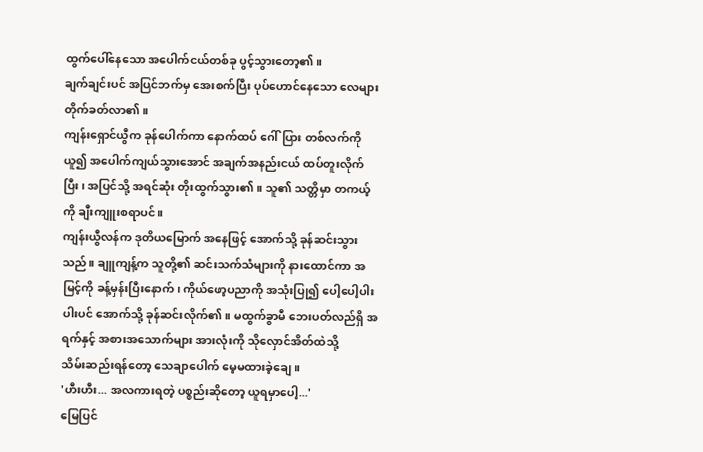ထွက်ပေါ်နေသော အပေါက်ငယ်တစ်ခု ပွင့်သွားတော့၏။
ချက်ချင်းပင် အပြင်ဘက်မှ အေးစက်ပြီး ပုပ်ဟောင်နေသော လေများ တိုက်ခတ်လာ၏။
ကျန်းရှောင်ယွီက ခုန်ပေါက်ကာ နောက်ထပ် ဂေါ်ပြား တစ်လက်ကို ယူ၍ အပေါက်ကျယ်သွားအောင် အချက်အနည်းငယ် ထပ်တူးလိုက်ပြီး၊ အပြင်သို့ အရင်ဆုံး တိုးထွက်သွား၏။ သူ၏ သတ္တိမှာ တကယ့်ကို ချီးကျူးစရာပင်။
ကျန်းယွီလန်က ဒုတိယမြောက် အနေဖြင့် အောက်သို့ ခုန်ဆင်းသွားသည်။ ချူကျန့်က သူတို့၏ ဆင်းသက်သံများကို နားထောင်ကာ အမြင့်ကို ခန့်မှန်းပြီးနောက်၊ ကိုယ်ဖော့ပညာကို အသုံးပြု၍ ပေါ့ပေါ့ပါးပါးပင် အောက်သို့ ခုန်ဆင်းလိုက်၏။ မထွက်ခွာမီ ဘေးပတ်လည်ရှိ အရက်နှင့် အစားအသောက်များ အားလုံးကို သိုလှောင်အိတ်ထဲသို့
သိမ်းဆည်းရန်တော့ သေချာပေါက် မေ့မထားခဲ့ချေ။
'ဟီးဟီး... အလကားရတဲ့ ပစ္စည်းဆိုတော့ ယူရမှာပေါ့...'
မြေပြင်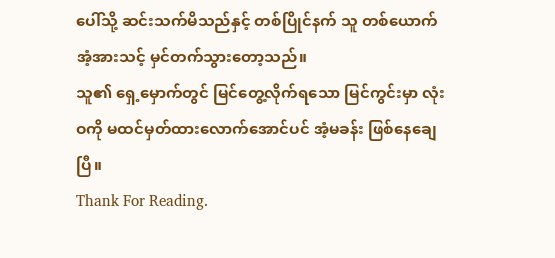ပေါ်သို့ ဆင်းသက်မိသည်နှင့် တစ်ပြိုင်နက် သူ တစ်ယောက် အံ့အားသင့် မှင်တက်သွားတော့သည်။
သူ၏ ရှေ့မှောက်တွင် မြင်တွေ့လိုက်ရသော မြင်ကွင်းမှာ လုံးဝကို မထင်မှတ်ထားလောက်အောင်ပင် အံ့မခန်း ဖြစ်နေချေပြီ။
Thank For Reading.